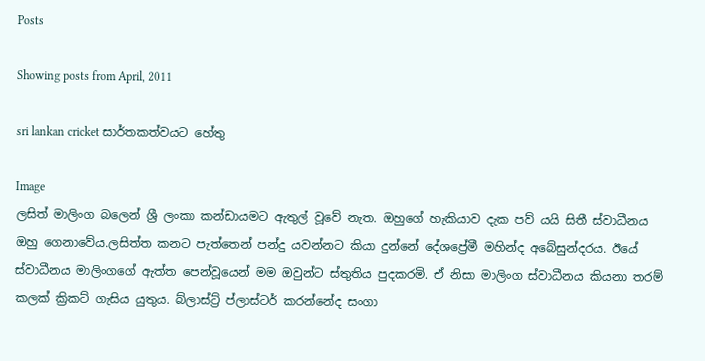Posts

Showing posts from April, 2011

sri lankan cricket සාර්තකත්වයට හේතු

Image
ලසිත් මාලිංග බලෙන් ශ්‍රී ලංකා කන්ඩායමට ඇතුල් වූවේ නැත. ඔහුගේ හැකියාව දැක පව් යයි සිතී ස්වාධීනය ඔහු ගෙනාවේය.ලසිත්ත කනට පැත්තෙන් පන්දු යවන්නට කියා දුන්නේ දේශප්‍රේමී මහින්ද අබේසුන්දරය. ඊයේ ස්වාධීනය මාලිංගගේ ඇත්ත පෙන්වූයෙන් මම ඔවුන්ට ස්තුතිය පුදකරමි. ඒ නිසා මාලිංග ස්වාධීනය කියනා තරම් කලක් ක්‍රිකට් ගැසිය යුතුය. බ්ලාස්ට්‍ර් ප්ලාස්ටර් කරන්නේද සංගා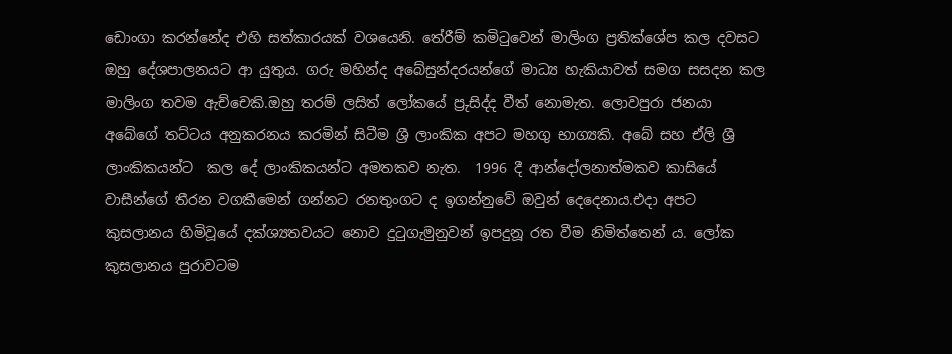ඩොංගා කරන්නේද එහි සත්කාරයක් වශයෙනි. තේරීම් කමිටුවෙන් මාලිංග ප්‍රතික්ශේප කල දවසට ඔහු දේශපාලනයට ආ යුතුය. ගරු මහින්ද අබේසුන්දරයන්ගේ මාධ්‍ය හැකියාවත් සමග සසදන කල මාලිංග තවම ඇච්චෙකි.ඔහු තරම් ලසිත් ලෝකයේ ප්‍රුසිද්ද වීත් නොමැත. ලොවපුරා ජනයා අබේගේ තට්ටය අනුකරනය කරමින් සිටීම ශ්‍රී ලාංකික අපට මහගු භාග්‍යකි. අබේ සහ ඒලි ශ්‍රී ලාංකිකයන්ට  කල දේ ලාංකිකයන්ට අමතකව නැත.  1996 දී ආන්දෝලනාත්මකව කාසියේ වාසීන්ගේ තීරන වගකීමෙන් ගන්නට රනතුංගට ද ඉගන්නුවේ ඔවුන් දෙදෙනාය.එදා අපට කුසලානය හිමිවූයේ දක්ශ්‍යතවයට නොව දුටුගැමුනුවන් ඉපදුනූ රත වීම නිමිත්තෙන්‍ ය. ලෝක කුසලානය පුරාවටම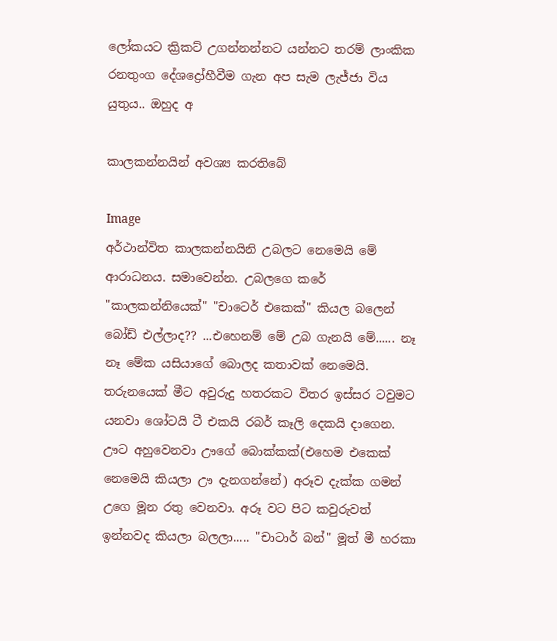ලෝකයට ක්‍රිකට් උගන්නන්නට යන්නට තරම් ලාංකික රනතුංග දේශද්‍රෝහීවීම ගැන අප සැම ලැජ්ජා විය යුතුය.. ඔහුද අ

කාලකන්නයින් අවශ්‍ය කරතිබේ

Image
අර්ථාන්විත කාලකන්නයිනි උබලට නෙමෙයි මේ ආරාධනය. සමාවෙන්න. උබලගෙ කරේ "කාලකන්නියෙක්" "චාටෙර් එකෙක්" කියල බලෙන් බෝඩ් එල්ලාද?? ...එහෙනම් මේ උබ ගැනයි මේ...... නෑ නෑ මේක යසියාගේ බොලද කතාවක් නෙමෙයි. තරුනයෙක් මීට අවුරුදු හතරකට විතර ඉස්සර ටවුමට යනවා ශෝටයි ටී එකයි රබර් කෑලි දෙකයි දාගෙන. ඌට අහුවෙනවා ඌගේ බොක්කක්(එහෙම එකෙක් නෙමෙයි කියලා ඌ දැනගන්නේ) අරූව දැක්ක ගමන් උගෙ මූන රතු වෙනවා. අරූ වට පිට කවුරුවත් ඉන්නවද කියලා බලලා..... "චාටාර් බන්" මූත් මී හරකා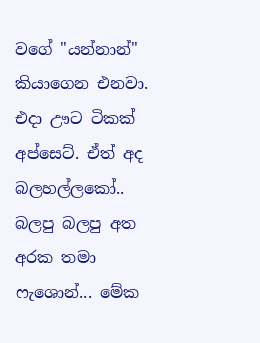වගේ "යන්නාන්" කියාගෙන එනවා. එදා ඌට ටිකක් අප්සෙට්. ඒත් අද බලහල්ලකෝ.. බලපු බලපු අත අරක තමා ෆැශොන්... මේක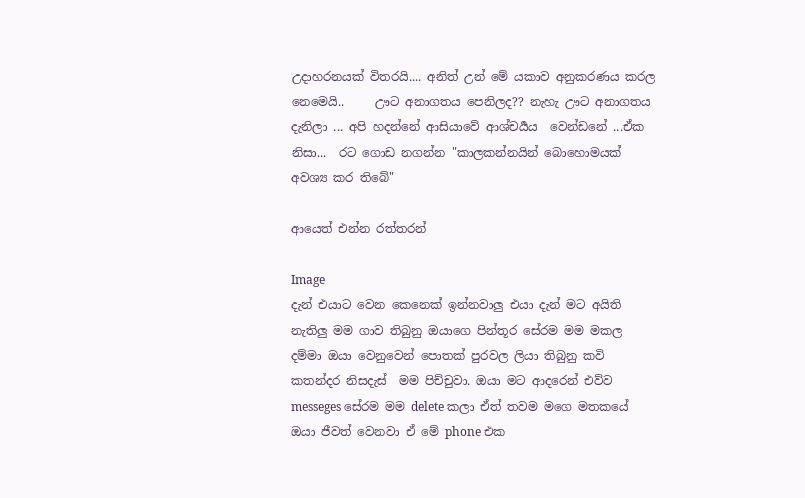උදාහරනයක් විතරයි.... අනිත් උන් මේ යකාව අනුකරණය කරල නෙමෙයි..     ඌට අනාගතය පෙනිලද?? නැහැ ඌට අනාගතය දැනිලා ... අපි හදන්නේ ආසියාවේ ආශ්චර්‍යය  වෙන්ඩනේ ...ඒක නිසා...  රට ගොඩ නගන්න "කාලකන්නයින් බොහොමයක් අවශ්‍ය කර තිබේ"

ආයෙත් එන්න රත්තරන්

Image
දැන් එයාට වෙන කෙනෙක් ඉන්නවාලු එයා දැන් මට අයිති නැතිලු මම ගාව තිබුනු ඔයාගෙ පින්තූර සේරම මම මකල දම්මා ඔයා වෙනුවෙන් පොතක් පුරවල ලියා තිබුනු කවි කතන්දර නිසදැස්  මම පිච්චුවා. ඔයා මට ආදරෙන් එව්ව  messeges සේරම මම delete කලා ඒත් තවම මගෙ මතකයේ ඔයා ජීවත් වෙනවා ඒ මේ phone එක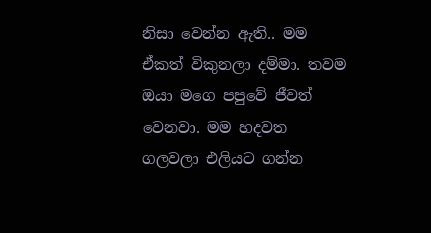නිසා වෙන්න ඇති.. මම ඒකත් විකුනලා දම්මා. තවම ඔයා මගෙ පපුවේ ජීවත් වෙනවා. මම හදවත ගලවලා එලියට ගන්න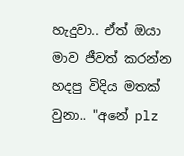හැදුවා.. ඒත් ඔයා මාව ජීවත් කරන්න හදපු විදිය මතක් වුනා.. "අනේ plz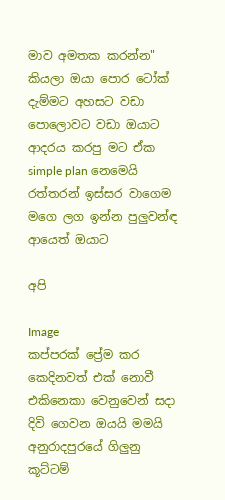මාව අමතක කරන්න" කියලා ඔයා පොර ටෝක් දැම්මට අහසට වඩා පොලොවට වඩා ඔයාට ආදරය කරපු මට ඒක  simple plan නෙමෙයි රත්තරන් ඉස්සර වාගෙම මගෙ ලග ඉන්න පුලුවන්ඳ ආයෙත් ඔයාට

අපි

Image
කප්පරක් ප්‍රේම කර කෙදිනවත් එක් නොවී එකිනෙකා වෙනුවෙන් සදා දිවි ගෙවන ඔයයි මමයි අනුරාදපුරයේ ගිලුනු කූට්ටම්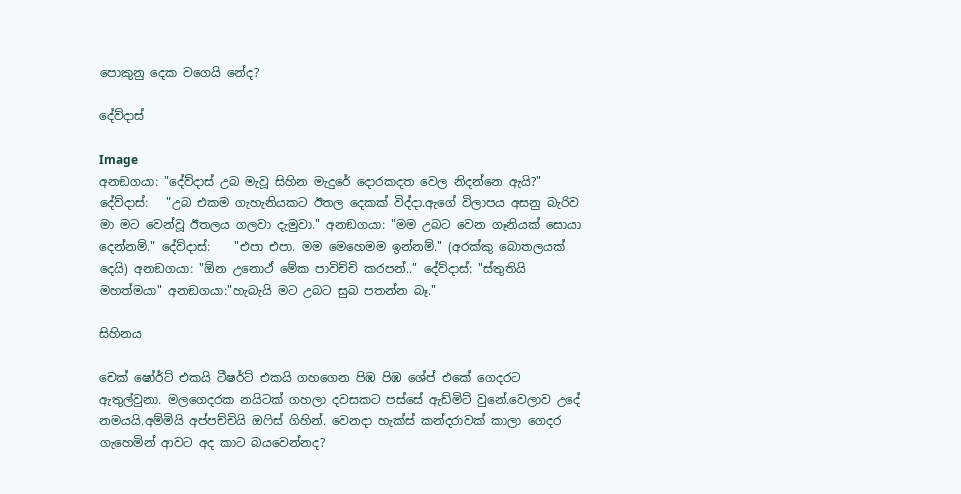පොකුනු දෙක වගෙයි නේද?

දේව්දාස්

Image
අනඞගයා: "දේව්දාස් උබ මැවූ සිහින මැදුරේ දොරකදත වෙල නිදන්නෙ ඇයි?" දේව්දාස්:   "උබ එකම ගැහැනියකට ඊතල දෙකක් විද්දා.ඇගේ විලාපය අසනු බැරිව මා මට වෙන්වූ ඊතලය ගලවා දැමුවා." අනඞගයා: "මම උබට වෙන ගෑනියක් සොයා දෙන්නම්." දේව්දාස්:    "එපා එපා. මම මෙහෙමම ඉන්නම්." (අරක්කු බොතලයක් දෙයි) අනඞගයා: "ඕන උනොථ් මේක පාවිච්චි කරපන්.." දේව්දාස්: "ස්තුතියි මහත්මයා" අනඞගයා:"හැබැයි මට උබට සුබ පතන්න බෑ."

සිහිනය

චෙක් ෂෝර්ට් එකයි ටීෂර්ට් එකයි ගහගෙන පිඹ පිඹ ශේප් එකේ ගෙදරට ඇතුල්වුනා. මලගෙදරක නයිටක් ගහලා දවසකට පස්සේ ඇඩ්මිට් වුනේ.වෙලාව උදේ නමයයි.අම්මියි අප්පච්චියි ඔෆිස් ගිහින්. වෙනදා හැක්ස් කන්දරාවක් කාලා ගෙදර ගැහෙමින් ආවට අද කාට බයවෙන්නද?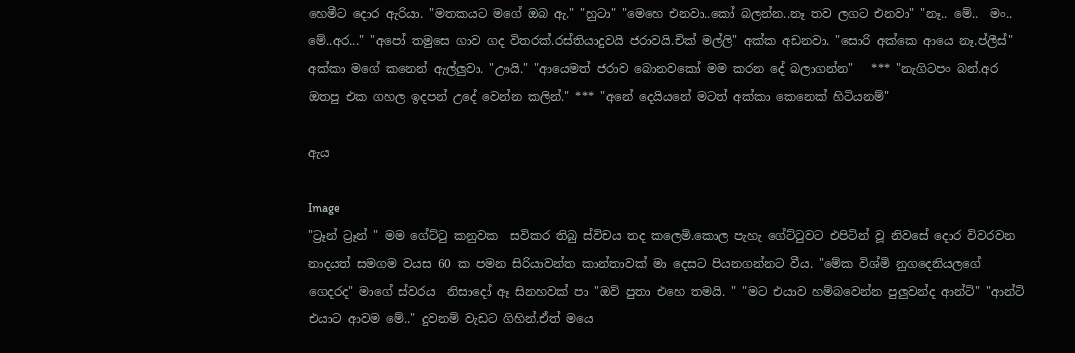හෙමීට දොර ඇරියා. "මතකයට මගේ ඔබ ඇ." "හුටා" "මෙහෙ එනවා..කෝ බලන්න..නෑ තව ලගට එනවා" "නෑ.. මේ..  මං.. මේ..අර..." "අපෝ තමුසෙ ගාව ගද විතරක්.රස්තියාදුවයි ජරාවයි.චික් මල්ලි" අක්ක අඩනවා. "සොරි අක්කෙ ආයෙ නෑ.ප්ලීස්" අක්කා මගේ කනෙන් ඇල්ලුවා. "ඌයි." "ආයෙමත් ජරාව බොනවකෝ මම කරන දේ බලාගන්න"   *** "නැගිටපං බන්.අර ඔතපු එක ගහල ඉදපන් උදේ වෙන්න කලින්." *** "අනේ දෙයියනේ මටත් අක්කා කෙනෙක් හිටියනම්"

ඇය

Image
"ට්‍රෑන් ට්‍රෑන් " මම ගේට්ටු කනුවක  සවිකර තිබු ස්විචය තද කලෙමි.කොල පැහැ ගේට්ටුවට එපිටින් වූ නිවසේ දොර විවරවන නාදයත් සමගම වයස 60 ක පමන සිරියාවන්ත කාන්තාවක් මා දෙසට පියනගන්නට වීය. "මේක විශ්මි නුගදෙනියලගේ ගෙදරද" මාගේ ස්වරය  නිසාදෝ ඈ සිනහවක් පා "ඔව් පුතා එහෙ තමයි. " "මට එයාව හම්බවෙන්න පුලුවන්ද ආන්ටි" "ආන්ටි එයාට ආවම මේ.." දුවනම් වැඩට ගිහින්.ඒත් මයෙ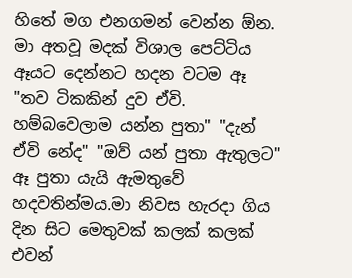හිතේ මග එනගමන් වෙන්න ඕන. මා අතවූ මදක් විශාල පෙට්ටිය ඈයට දෙන්නට හදන වටම ඈ "තව ටිකකින් දුව ඒවි. හම්බවෙලාම යන්න පුතා" "දැන් ඒවි නේද" "ඔව් යන් පුතා ඇතුලට" ඈ පුතා යැයි ඇමතුවේ හදවතින්මය.මා නිවස හැරදා ගිය දින සිට මෙතුවක් කලක් කලක් එවන්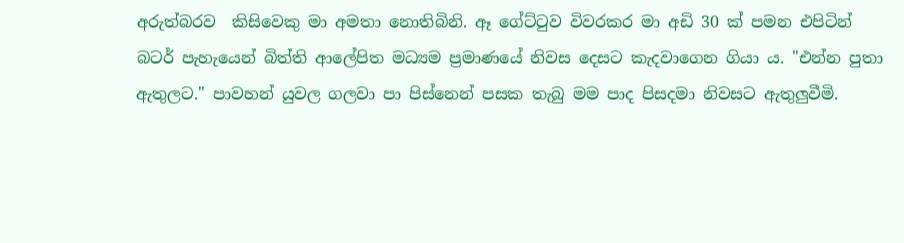අරුත්බරව  කිසිවෙකු මා අමතා නොතිබිනි. ඈ ගේට්ටුව විවරකර මා අඩි 30 ක් පමන එපිටින් බටර් පැහැයෙන් බිත්ති ආලේපිත මධ්‍යම ප්‍රමාණයේ නිවස දෙසට කැදවාගෙන ගියා ය. "එන්න පුතා ඇතුලට." පාවහන් යුවල ගලවා පා පිස්නෙන් පසක තැබු මම පාද පිසදමා නිවසට ඇතුලුවීමි.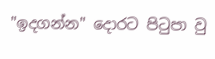"ඉදගන්න" දොරට පිටුපා වු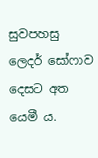සුවපහසු ලෙදර් සෝෆාව  දෙසට අත යෙමී ය.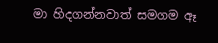මා හිදගන්නවාත් සමගම ඈ